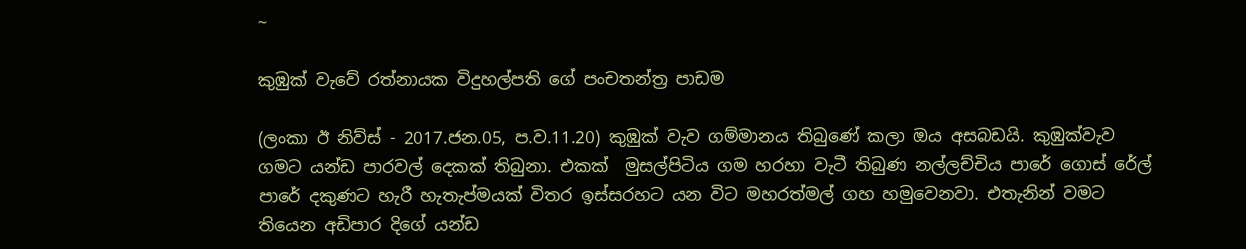~

කුඹුක් වැවේ රත්නායක විදුහල්පති ගේ පංචතන්ත්‍ර පාඩම

(ලංකා ඊ නිව්ස් - 2017.ජන.05, ප.ව.11.20) කුඹුක් වැව ගම්මානය තිබුණේ කලා ඔය අසබඩයි. කුඹුක්වැව ගමට යන්ඩ පාරවල් දෙකක් තිබුනා. එකක්  මුසල්පිටිය ගම හරහා වැටී තිබුණ නල්ලච්චිය පාරේ ගොස් රේල් පාරේ දකුණට හැරී හැතැප්මයක් විතර ඉස්සරහට යන විට මහරත්මල් ගහ හමුවෙනවා. එතැනින් වමට තියෙන අඩිපාර දිගේ යන්ඩ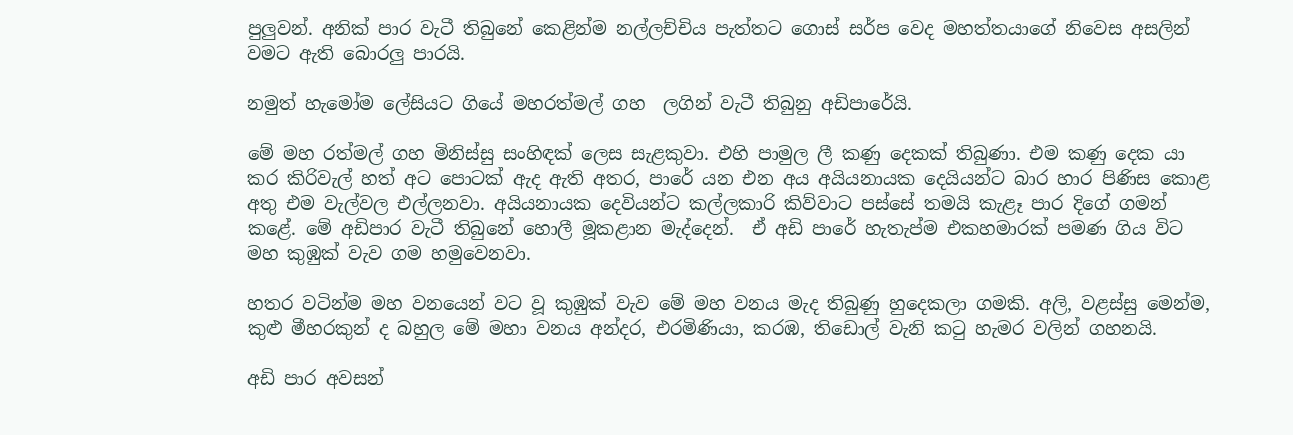පුලුවන්. අනික් පාර වැටී තිබුනේ කෙළින්ම නල්ලච්චිය පැත්තට ගොස් සර්ප වෙද මහත්තයාගේ නිවෙස අසලින් වමට ඇති බොරලු පාරයි.

නමුත් හැමෝම ලේසියට ගියේ මහරත්මල් ගහ  ලගින් වැටී තිබුනු අඩිපාරේයි.

මේ මහ රත්මල් ගහ මිනිස්සු සංහිඳක් ලෙස සැළකුවා. එහි පාමුල ලී කණු දෙකක් තිබුණා. එම කණු දෙක යා කර කිරිවැල් හත් අට පොටක් ඇද ඇති අතර, පාරේ යන එන අය අයියනායක දෙයියන්ට බාර හාර පිණිස කොළ අතු එම වැල්වල එල්ලනවා. අයියනායක දෙවියන්ට කල්ලකාරි කිව්වාට පස්සේ තමයි කැළෑ පාර දිගේ ගමන් කළේ. මේ අඩිපාර වැටී තිබුනේ හොලී මූකළාන මැද්දෙන්.  ඒ අඩි පාරේ හැතැප්ම එකහමාරක් පමණ ගිය විට මහ කුඹුක් වැව ගම හමුවෙනවා.

හතර වටින්ම මහ වනයෙන් වට වූ කුඹුක් වැව මේ මහ වනය මැද තිබුණු හුදෙකලා ගමකි. අලි, වළස්සු මෙන්ම, කුළු මීහරකුන් ද බහුල මේ මහා වනය අන්දර, එරමිණියා, කරඹ, තිඩොල් වැනි කටු හැමර වලින් ගහනයි.

අඩි පාර අවසන්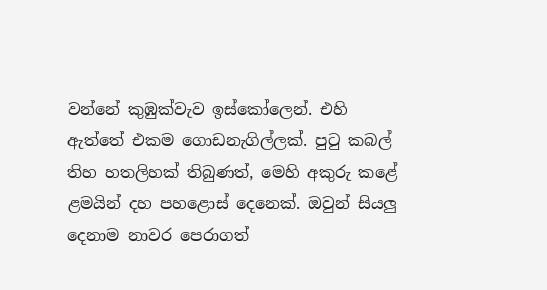වන්නේ කුඹුක්වැව ඉස්කෝලෙන්. එහි ඇත්තේ එකම ගොඩනැගිල්ලක්. පුටු කබල් තිහ හතලිහක් තිබුණත්, මෙහි අකුරු කළේ ළමයින් දහ පහළොස් දෙනෙක්. ඔවුන් සියලු දෙනාම නාවර පෙරාගත්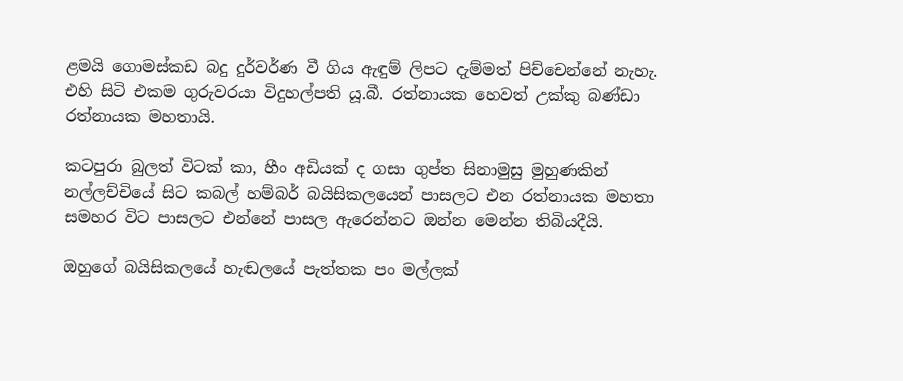ළමයි ගොමස්කඩ බදු දුර්වර්ණ වී ගිය ඇඳුම් ලිපට දැම්මත් පිච්චෙන්නේ නැහැ. එහි සිටි එකම ගුරුවරයා විදුහල්පති යූ.බී. රත්නායක හෙවත් උක්කු බණ්ඩා රත්නායක මහතායි.

කටපුරා බුලත් විටක් කා, හීං අඩියක් ද ගසා ගුප්ත සිනාමුසු මුහුණකින් නල්ලච්චියේ සිට කබල් හම්බර් බයිසිකලයෙන් පාසලට එන රත්නායක මහතා සමහර විට පාසලට එන්නේ පාසල ඇරෙන්නට ඔන්න මෙන්න තිබියදීයි.

ඔහුගේ බයිසිකලයේ හැඬලයේ පැත්තක පං මල්ලක්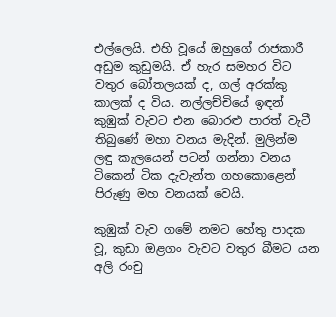එල්ලෙයි. එහි වූයේ ඔහුගේ රාජකාරී අඩුම කුඩුමයි. ඒ හැර සමහර විට වතුර බෝතලයක් ද, ගල් අරක්කු කාලක් ද විය. නල්ලච්චියේ ඉඳන් කුඹුක් වැවට එන බොරළු පාරත් වැටී තිබුණේ මහා වනය මැදින්. මුලින්ම ලඳු කැලයෙන් පටන් ගන්නා වනය ටිකෙන් ටික දැවැන්ත ගහකොළෙන් පිරුණු මහ වනයක් වෙයි.

කුඹුක් වැව ගමේ නමට හේතු පාදක වූ, කුඩා ඔළගං වැවට වතුර බීමට යන අලි රංචු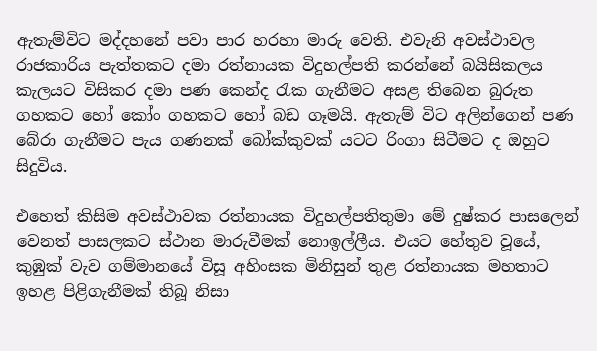ඇතැම්විට මද්දහනේ පවා පාර හරහා මාරු වෙති. එවැනි අවස්ථාවල රාජකාරිය පැත්තකට දමා රත්නායක විදුහල්පති කරන්නේ බයිසිකලය කැලයට විසිකර දමා පණ කෙන්ද රැක ගැනීමට අසළ තිබෙන බුරුත ගහකට හෝ කෝං ගහකට හෝ බඩ ගෑමයි. ඇතැම් විට අලින්ගෙන් පණ බේරා ගැනීමට පැය ගණනක් බෝක්කුවක් යටට රිංගා සිටීමට ද ඔහුට සිදුවිය.

එහෙත් කිසිම අවස්ථාවක රත්නායක විදුහල්පතිතුමා මේ දුෂ්කර පාසලෙන් වෙනත් පාසලකට ස්ථාන මාරුවීමක් නොඉල්ලීය. එයට හේතුව වූයේ, කුඹුක් වැව ගම්මානයේ විසූ අහිංසක මිනිසුන් තුළ රත්නායක මහතාට ඉහළ පිළිගැනීමක් තිබූ නිසා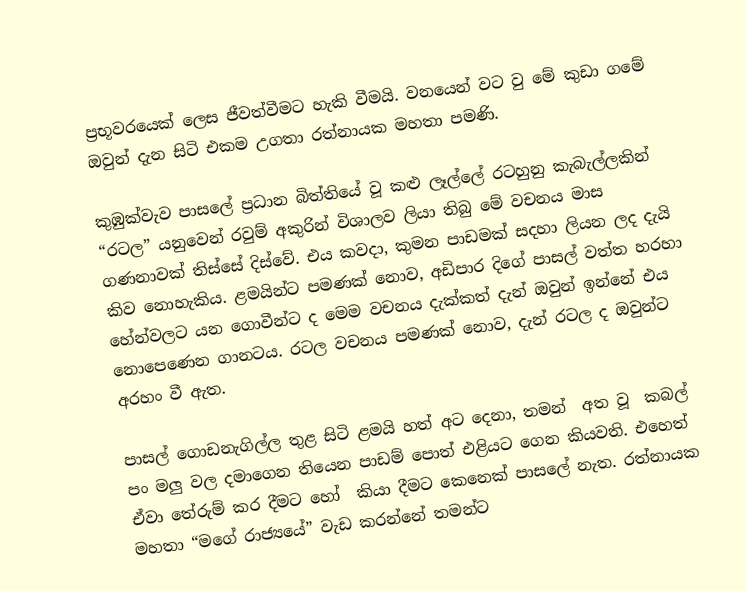ප්‍රභූවරයෙක් ලෙස ජීවත්වීමට හැකි වීමයි. වනයෙන් වට වු මේ කුඩා ගමේ ඔවුන් දැන සිටි එකම උගතා රත්නායක මහතා පමණි.

කුඹුක්වැව පාසලේ ප්‍රධාන බිත්තියේ වූ කළු ලෑල්ලේ රටහුනු කැබැල්ලකින් “රටල” යනුවෙන් රවුම් අකුරින් විශාලව ලියා තිබු මේ වචනය මාස ගණනාවක් තිස්සේ දිස්වේ. එය කවදා, කුමන පාඩමක් සදහා ලියන ලද දැයි කිව නොහැකිය. ළමයින්ට පමණක් නොව, අඩිපාර දිගේ පාසල් වත්ත හරහා හේන්වලට යන ගොවීන්ට ද මෙම වචනය දැක්කත් දැන් ඔවුන් ඉන්නේ එය නොපෙණෙන ගානටය. රටල වචනය පමණක් නොව, දැන් රටල ද ඔවුන්ට අරහං වී ඇත.

පාසල් ගොඩනැගිල්ල තුළ සිටි ළමයි හත් අට දෙනා, තමන්  අත වූ  කබල් පං මලු වල දමාගෙන තියෙන පාඩම් පොත් එළියට ගෙන කියවති. එහෙත් ඒවා තේරුම් කර දීමට හෝ  කියා දීමට කෙනෙක් පාසලේ නැත. රත්නායක මහතා “මගේ රාජ්‍යයේ” වැඩ කරන්නේ තමන්ට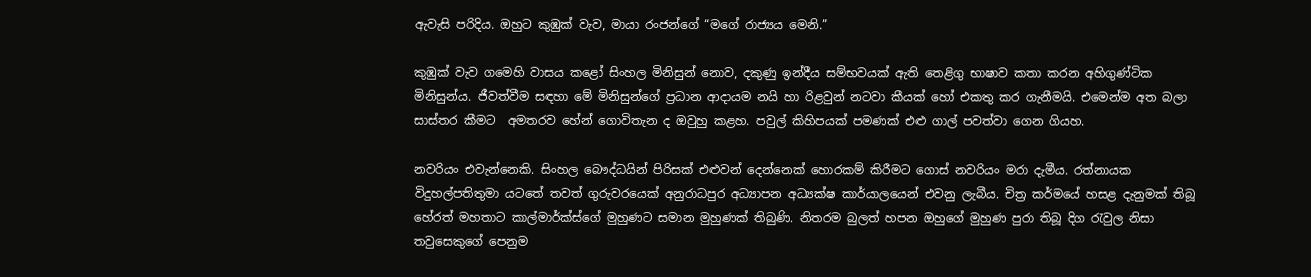ඇවැසි පරිදිය. ඔහුට කුඹුක් වැව, මායා රංජන්ගේ “මගේ රාජ්‍යය‍ මෙනි.”

කුඹුක් වැව ගමෙහි වාසය කළෝ සිංහල මිනිසුන් නොව, දකුණු ඉන්දීය සම්භවයක් ඇති තෙළිගු භාෂාව කතා කරන අහිගුණ්ටික මිනිසුන්ය. ජීවත්වීම සඳහා මේ මිනිසුන්ගේ ප්‍රධාන ආදායම නයි හා රිළවුන් නටවා කීයක් හෝ එකතු කර ගැනීමයි. එමෙන්ම අත බලා සාස්තර කීමට  අමතරව හේන් ගොවිතැන ද ඔවුහු කළහ. පවුල් කිහිපයක් පමණක් එළු ගාල් පවත්වා ගෙන ගියහ.

නවරියං එවැන්නෙකි. සිංහල බෞද්ධයින් පිරිසක් එළුවන් දෙන්නෙක් හොරකම් කිරීමට ගොස් නවරියං මරා දැමීය. රත්නායක විදුහල්පතිතුමා යටතේ තවත් ගුරුවරයෙක් අනුරාධපුර අධ්‍යාපන අධ්‍යක්ෂ කාර්යාලයෙන් එවනු ලැබීය. චිත්‍ර කර්මයේ හසළ දැනුමක් තිබූ හේරත් මහතාට කාල්මාර්ක්ස්ගේ මුහුණට සමාන මුහුණක් තිබුණි. නිතරම බුලත් හපන ඔහුගේ මුහුණ පුරා තිබූ දිග රැවුල නිසා තවුසෙකුගේ පෙනුම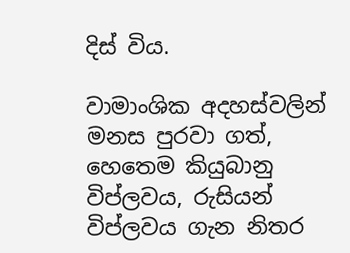දිස් විය.

වාමාංශික අදහස්වලින් මනස පුරවා ගත්, හෙතෙම කියුබානු විප්ලවය, රුසියන් විප්ලවය ගැන නිතර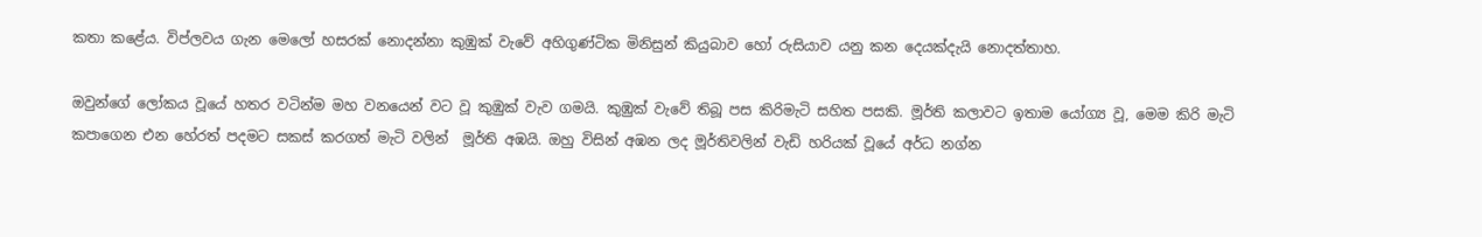කතා කළේය. විප්ලවය ගැන මෙලෝ හසරක් නොදන්නා කුඹුක් වැවේ අහිගුණ්ටික මිනිසුන් කියුබාව හෝ රුසියාව යනු කන දෙයක්දැයි නොදත්තාහ.

ඔවුන්ගේ ලෝකය වූයේ හතර වටින්ම මහ වනයෙන් වට වූ කුඹුක් වැව ගමයි. කුඹුක් වැවේ තිබූ පස කිරිමැටි සහිත පසකි. මූර්ති කලාවට ඉතාම යෝග්‍ය වූ, මෙම කිරි මැටි කපාගෙන එන හේරත් පදමට සකස් කරගත් මැටි වලින්  මූර්ති අඹයි. ඔහු විසින් අඹන ලද මූර්තිවලින් වැඩි හරියක් වූයේ අර්ධ නග්න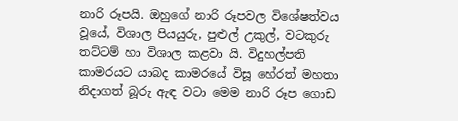නාරි රූපයි. ඔහුගේ නාරි රූපවල විශේෂත්වය වූයේ, විශාල පියයුරු, පුළුල් උකුල්, වටකුරු තට්ටම් හා විශාල කළවා යි. විදුහල්පති කාමරයට යාබද කාමරයේ විසූ හේරත් මහතා නිදාගත් බූරු ඇඳ වටා මෙම නාරි රූප ගොඩ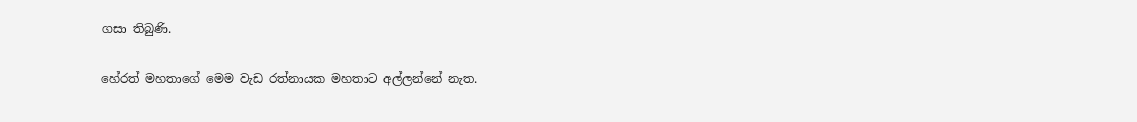ගසා තිබුණි.

හේරත් මහතාගේ මෙම වැඩ රත්නායක මහතාට අල්ලන්නේ නැත.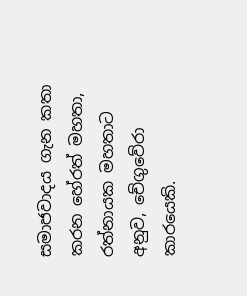සමාජවාදය ගැන කතා කරන හේරත් මහතා, රත්නායක මහතාට අනුව, චේගුවේරා කාරයෙකි.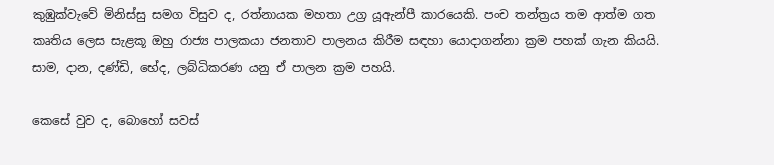කුඹුක්වැවේ මිනිස්සු සමග විසුව ද, රත්නායක මහතා උග්‍ර යූඇන්පී කාරයෙකි. පංච තන්ත්‍රය තම ආත්ම ගත කෘතිය ලෙස සැළකූ ඔහු රාජ්‍ය පාලකයා ජනතාව පාලනය කිරීම සඳහා යොදාගන්නා ක්‍රම පහක් ගැන කියයි. සාම, දාන, දණ්ඩි, භේද, ලබ්ධිකරණ යනු ඒ පාලන ක්‍රම පහයි.

කෙසේ වුව ද, බොහෝ සවස්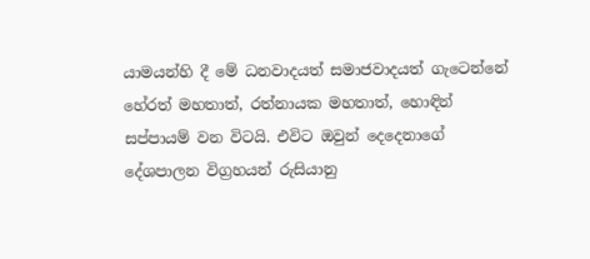යාමයන්හි දී මේ ධනවාදයත් සමාජවාදයත් ගැටෙන්නේ හේරත් මහතාත්, රත්නායක මහතාත්, හොඳින් සප්පායම් වන විටයි. එවිට ඔවුන් දෙදෙනාගේ දේශපාලන විග්‍රහයන් රුසියානු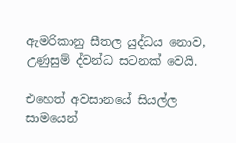ඇමරිකානු සීතල යුද්ධය නොව, උණුසුම් ද්වන්ධ සටනක් වෙයි.

එහෙත් අවසානයේ සියල්ල සාමයෙන්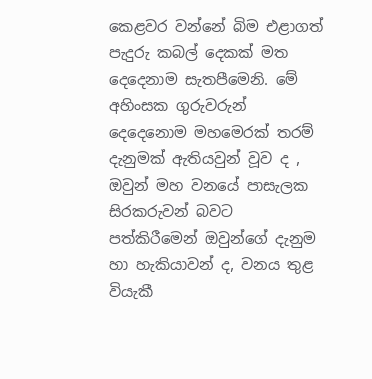කෙළවර වන්නේ බිම එළාගත් පැදුරු කබල් දෙකක් මත දෙදෙනාම සැතපීමෙනි. මේ අහිංසක ගුරුවරුන් දෙදෙනොම මහමෙරක් තරම් දැනුමක් ඇතියවුන් වූව ද , ඔවුන් මහ වනයේ පාසැලක සිරකරුවන් බවට පත්කිරීමෙන් ඔවුන්ගේ දැනුම හා හැකියාවන් ද, වනය තුළ වියැකී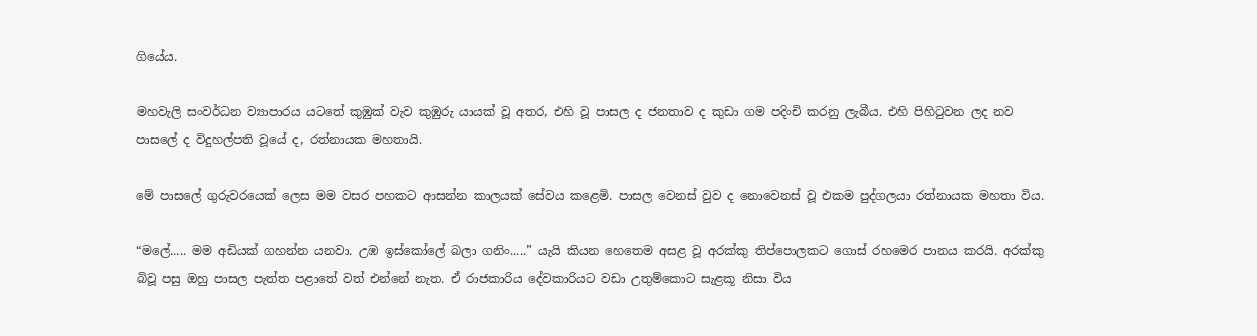ගියේය.

මහවැලි සංවර්ධන ව්‍යාපාරය යටතේ කුඹුක් වැව කුඹුරු යායක් වූ අතර, එහි වූ පාසල ද ජනතාව ද කුඩා ගම පදිංචි කරනු ලැබීය. එහි පිහිටුවන ලද නව පාසලේ ද විදුහල්පති වූයේ ද, රත්නායක මහතායි.

මේ පාසලේ ගුරුවරයෙක් ලෙස මම වසර පහකට ආසන්න කාලයක් සේවය කළෙමි. පාසල වෙනස් වුව ද නොවෙනස් වූ එකම පුද්ගලයා රත්නායක මහතා විය.

“මලේ..... මම අඩියක් ගහන්න යනවා. උඹ ඉස්කෝලේ බලා ගනිං.....” යැයි කියන හෙතෙම අසළ වූ අරක්කු තිප්පොලකට ගොස් රහමෙර පානය කරයි. අරක්කු බිවූ පසු ඔහු පාසල පැත්ත පළාතේ වත් එන්නේ නැත. ඒ රාජකාරිය දේවකාරියට වඩා උතුම්කොට සැළකූ නිසා විය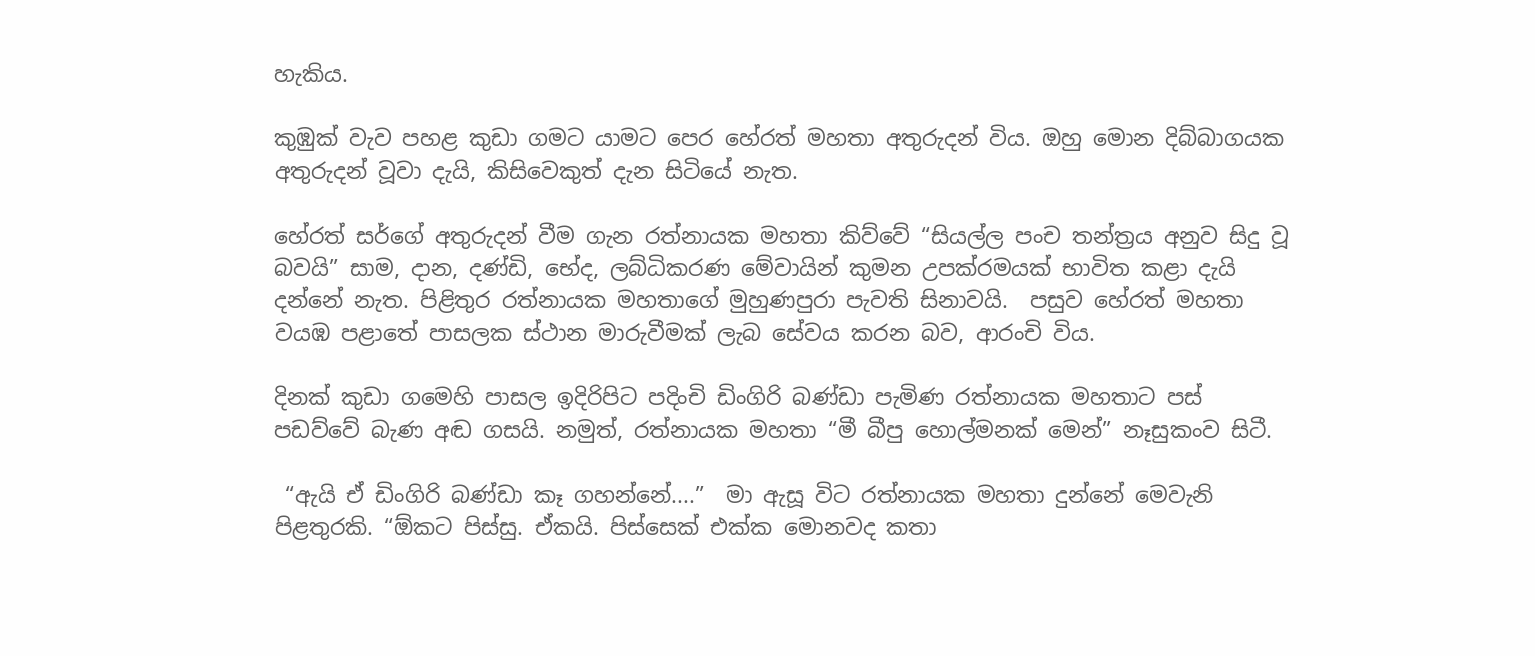හැකිය.

කුඹුක් වැව පහළ කුඩා ගමට යාමට පෙර හේරත් මහතා අතුරුදන් විය. ඔහු මොන දිබ්බාගයක අතුරුදන් වූවා දැයි, කිසිවෙකුත් දැන සිටියේ නැත.

හේරත් සර්ගේ අතුරුදන් වීම ගැන රත්නායක මහතා කිව්වේ “සියල්ල පංච තන්ත්‍රය අනුව සිදු වූ බවයි” සාම, දාන, දණ්ඩි, භේද, ලබ්ධිකරණ මේවායින් කුමන උපක්රමයක් භාවිත කළා දැයි දන්නේ නැත. පිළිතුර රත්නායක මහතාගේ මුහුණපුරා පැවති සිනාවයි.  පසුව හේරත් මහතා වයඹ පළාතේ පාසලක ස්ථාන මාරුවීමක් ලැබ සේවය කරන බව, ආරංචි විය.

දිනක් කුඩා ගමෙහි පාසල ඉදිරිපිට පදිංචි ඩිංගිරි බණ්ඩා පැමිණ රත්නායක මහතාට පස් පඩව්වේ බැණ අඬ ගසයි. නමුත්, රත්නායක මහතා “මී බීපු හොල්මනක් මෙන්” නෑසුකංව සිටී.

 “ඇයි ඒ ඩිංගිරි බණ්ඩා කෑ ගහන්නේ....”  මා ඇසූ විට රත්නායක මහතා දුන්නේ මෙවැනි පිළතුරකි. “ඕකට පිස්සු. ඒකයි. පිස්සෙක් එක්ක මොනවද කතා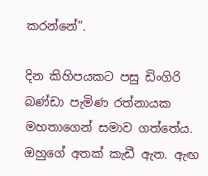කරන්නේ”.

දින කිහිපයකට පසු ඩිංගිරි බණ්ඩා පැමිණ රත්නායක මහතාගෙන් සමාව ගත්තේය. ඔහුගේ අතක් කැඩී ඇත. ඇඟ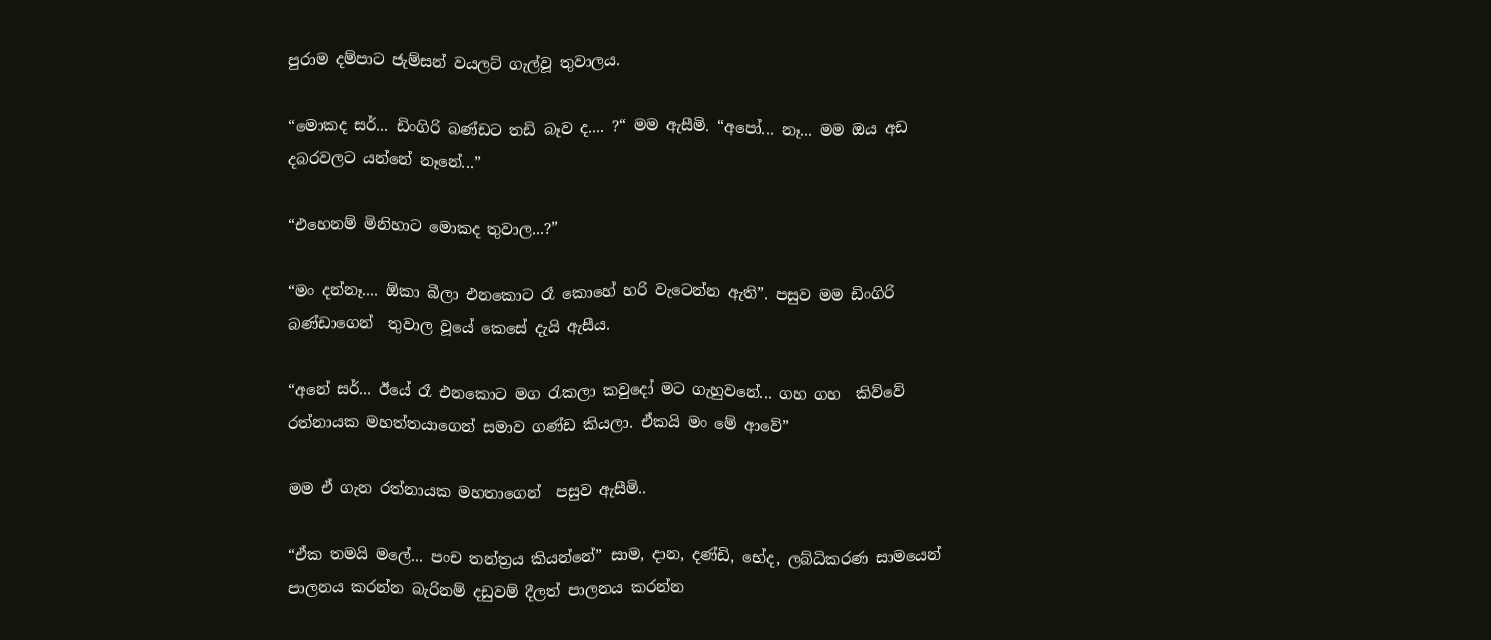පුරාම දම්පාට ජැම්සන් වයලට් ගැල්වූ තුවාලය.

“මොකද සර්... ඩිංගිරි බණ්ඩට තඩි බෑව ද.... ?“ මම ඇසීමි. “අපෝ... නෑ... මම ඔය අඩ දබරවලට යන්නේ නෑනේ...”

“එහෙනම් මිනිහාට මොකද තුවාල...?”

“මං දන්නෑ.... ඕකා බීලා එනකොට රෑ කොහේ හරි වැටෙන්න ඇති”. පසුව මම ඩිංගිරි බණ්ඩාගෙන්  තුවාල වූයේ කෙසේ දැයි ඇසීය.

“අනේ සර්... ඊයේ රෑ එනකොට මග රැකලා කවුදෝ මට ගැහුවනේ... ගහ ගහ  කිව්වේ  රත්නායක මහත්තයාගෙන් සමාව ගණ්ඩ කියලා. ඒකයි මං මේ ආවේ”

මම ඒ ගැන රත්නායක මහතාගෙන්  පසුව ඇසීමි..

“ඒක තමයි මලේ... පංච තන්ත්‍රය කියන්නේ” සාම, දාන, දණ්ඩි, භේද, ලබ්ධිකරණ සාමයෙන් පාලනය කරන්න බැරිනම් දඩුවම් දීලත් පාලනය කරන්න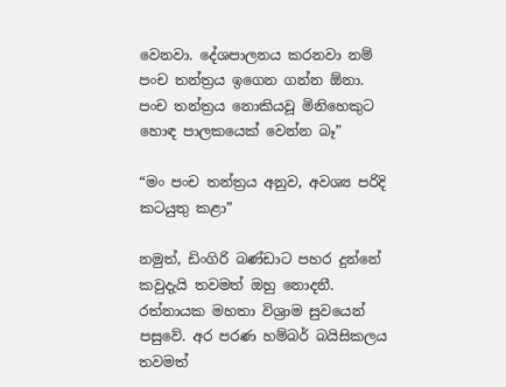වෙනවා. දේශපාලනය කරනවා නම් පංච තන්ත්‍රය ඉගෙන ගන්න ඕනා. පංච තන්ත්‍රය නොකියවූ මිනිහෙකුට හොඳ පාලකයෙක් වෙන්න බෑ”

“මං පංච තන්ත්‍රය අනුව, අවශ්‍ය පරිදි කටයුතු කළා”

නමුත්, ඩිංගිරි බණ්ඩාට පහර දුන්නේ කවුදැයි තවමත් ඔහු නොදනී. රත්නායක මහතා විශ්‍රාම සුවයෙන් පසුවේ. අර පරණ හම්බර් බයිසිකලය තවමත්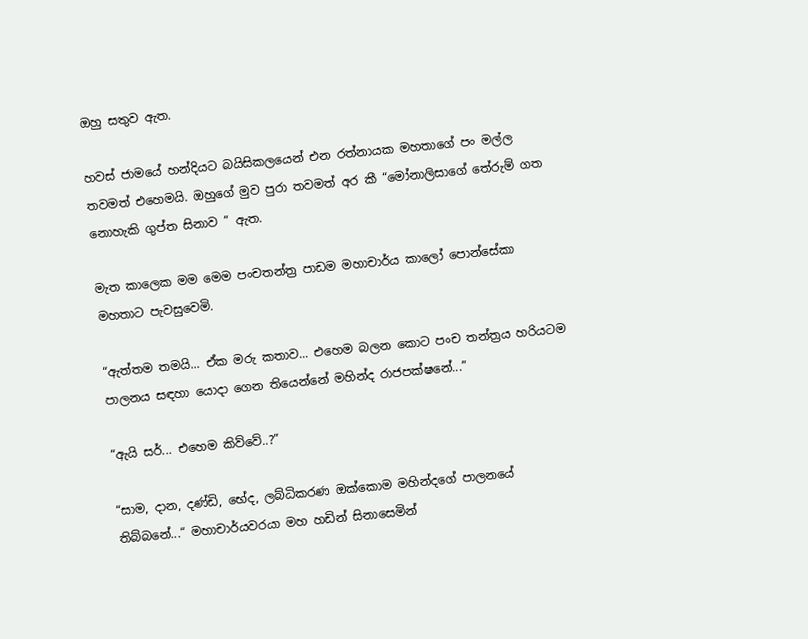ඔහු සතුව ඇත.

හවස් ජාමයේ හන්දියට බයිසිකලයෙන් එන රත්නායක මහතාගේ පං මල්ල තවමත් එහෙමයි. ඔහුගේ මුව පුරා තවමත් අර කී “මෝනාලිසාගේ තේරුම් ගත නොහැකි ගුප්ත සිනාව ” ඇත.

මැත කාලෙක මම මෙම පංචතන්ත්‍ර පාඩම මහාචාර්ය කාලෝ පොන්සේකා මහතාට පැවසුවෙමි.

“ඇත්තම තමයි... ඒක මරු කතාව... එහෙම බලන කොට පංච තන්ත්‍රය හරියටම පාලනය සඳහා යොදා ගෙන තියෙන්නේ මහින්ද රාජපක්ෂනේ...”

“ඇයි සර්... එහෙම කිව්වේ..?”

“සාම, දාන, දණ්ඩි, භේද, ලබ්ධිකරණ ඔක්කොම මහින්දගේ පාලනයේ තිබ්බනේ...“ මහාචාර්යවරයා මහ හඩින් සිනාසෙමින්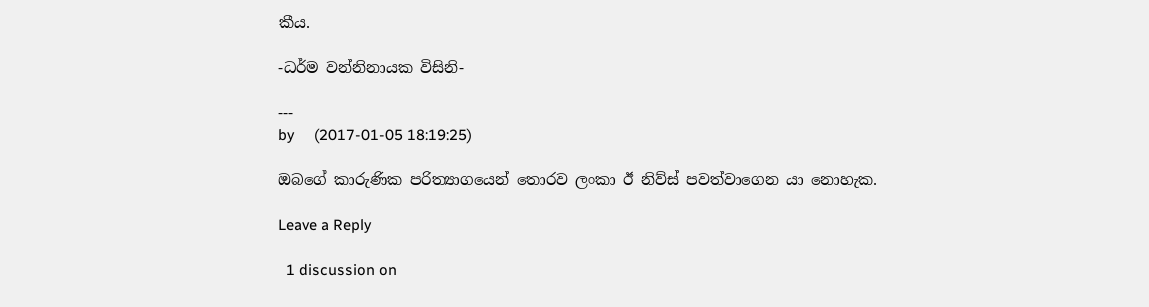කීය.

-ධර්ම වන්නිනායක විසිනි-

---
by     (2017-01-05 18:19:25)

ඔබගේ කාරුණික පරිත්‍යාගයෙන් තොරව ලංකා ඊ නිව්ස් පවත්වාගෙන යා නොහැක.

Leave a Reply

  1 discussion on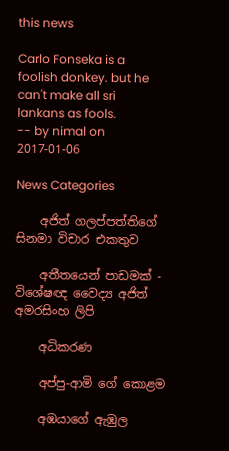this news

Carlo Fonseka is a foolish donkey. but he can't make all sri lankans as fools.
-- by nimal on 2017-01-06

News Categories

    අජිත් ගලප්පත්තිගේ සිනමා විචාර එකතුව

    අතීතයෙන් පාඩමක් - විශේෂඥ වෛද්‍ය අජිත් අමරසිංහ ලිපි

    අධිකරණ

    අප්පු-ආමි ගේ ‌කොළම

    අඹයාගේ ඇඹුල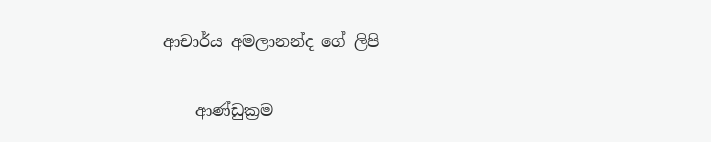ආචාර්ය අමලානන්ද ‌ගේ ලිපි

    ආණ්ඩුක්‍රම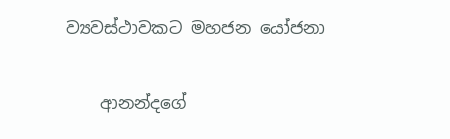ව්‍යවස්ථාවකට මහජන යෝජනා

    ආනන්දගේ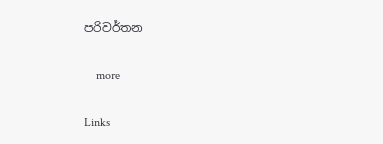පරිවර්තන

    more

Links